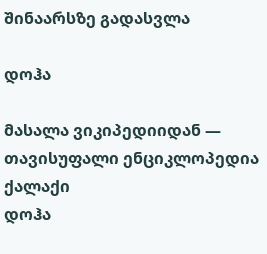შინაარსზე გადასვლა

დოჰა

მასალა ვიკიპედიიდან — თავისუფალი ენციკლოპედია
ქალაქი
დოჰა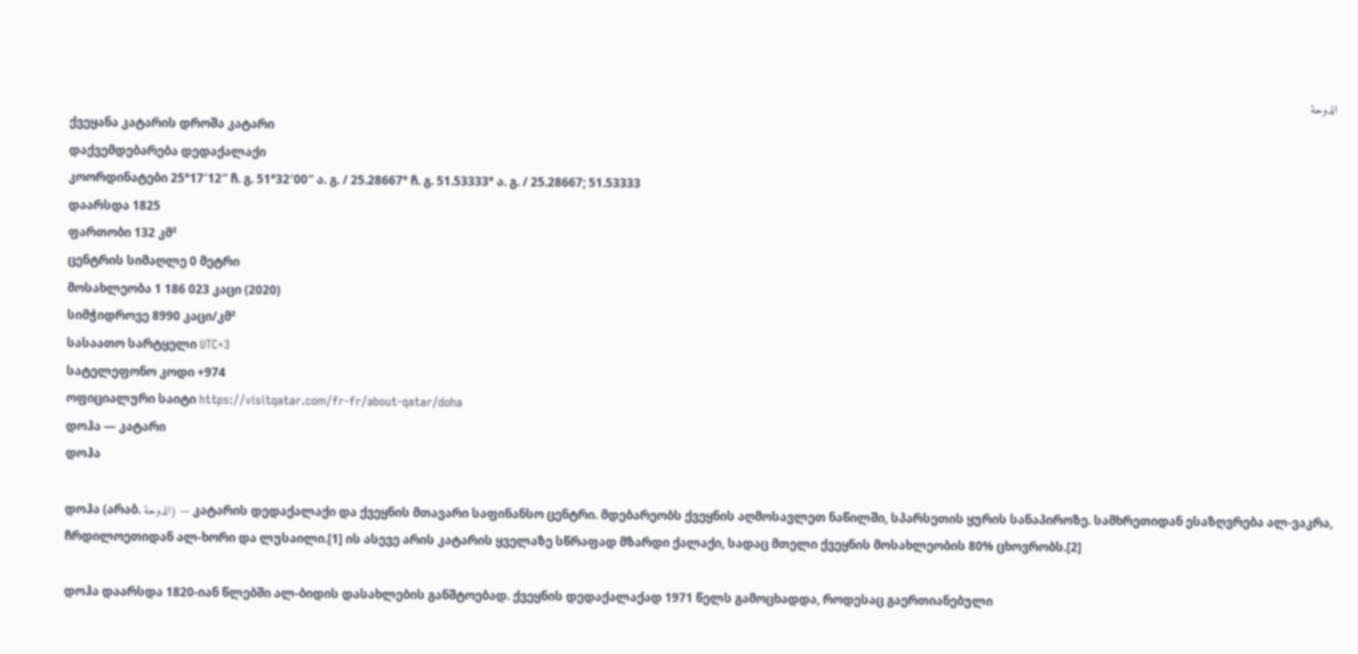الدوحة
ქვეყანა კატარის დროშა კატარი
დაქვემდებარება დედაქალაქი
კოორდინატები 25°17′12″ ჩ. გ. 51°32′00″ ა. გ. / 25.28667° ჩ. გ. 51.53333° ა. გ. / 25.28667; 51.53333
დაარსდა 1825
ფართობი 132 კმ²
ცენტრის სიმაღლე 0 მეტრი
მოსახლეობა 1 186 023 კაცი (2020)
სიმჭიდროვე 8990 კაცი/კმ²
სასაათო სარტყელი UTC+3
სატელეფონო კოდი +974
ოფიციალური საიტი https://visitqatar.com/fr-fr/about-qatar/doha
დოჰა — კატარი
დოჰა

დოჰა (არაბ. الدوحة) — კატარის დედაქალაქი და ქვეყნის მთავარი საფინანსო ცენტრი. მდებარეობს ქვეყნის აღმოსავლეთ ნაწილში, სპარსეთის ყურის სანაპიროზე. სამხრეთიდან ესაზღვრება ალ-ვაკრა, ჩრდილოეთიდან ალ-ხორი და ლუსაილი.[1] ის ასევე არის კატარის ყველაზე სწრაფად მზარდი ქალაქი, სადაც მთელი ქვეყნის მოსახლეობის 80% ცხოვრობს.[2]

დოჰა დაარსდა 1820-იან წლებში ალ-ბიდის დასახლების განშტოებად. ქვეყნის დედაქალაქად 1971 წელს გამოცხადდა, როდესაც გაერთიანებული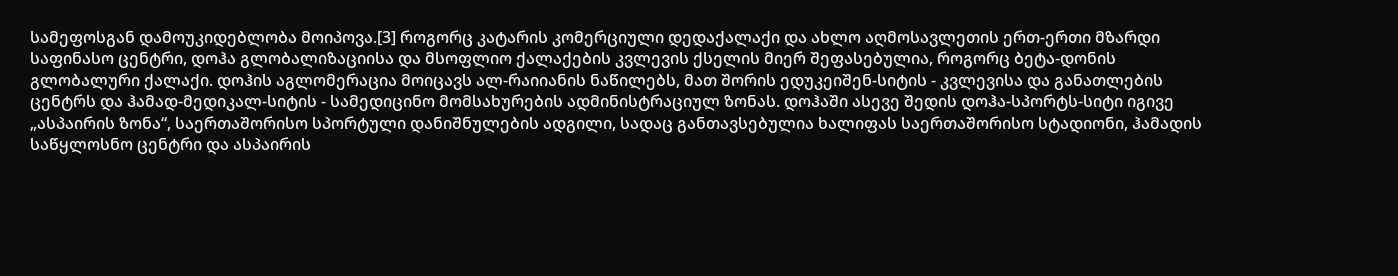სამეფოსგან დამოუკიდებლობა მოიპოვა.[3] როგორც კატარის კომერციული დედაქალაქი და ახლო აღმოსავლეთის ერთ-ერთი მზარდი საფინასო ცენტრი, დოჰა გლობალიზაციისა და მსოფლიო ქალაქების კვლევის ქსელის მიერ შეფასებულია, როგორც ბეტა-დონის გლობალური ქალაქი. დოჰის აგლომერაცია მოიცავს ალ-რაიიანის ნაწილებს, მათ შორის ედუკეიშენ-სიტის - კვლევისა და განათლების ცენტრს და ჰამად-მედიკალ-სიტის - სამედიცინო მომსახურების ადმინისტრაციულ ზონას. დოჰაში ასევე შედის დოჰა-სპორტს-სიტი იგივე „ასპაირის ზონა“, საერთაშორისო სპორტული დანიშნულების ადგილი, სადაც განთავსებულია ხალიფას საერთაშორისო სტადიონი, ჰამადის საწყლოსნო ცენტრი და ასპაირის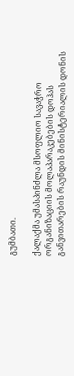გუმბათი.

ქალაქმა უმასპინძლა მსოფლიო სავაჭრო ორგანიზაციის მოლაპარაკებების დოჰას განვითარების რაუნდის მინისტერიალის დონის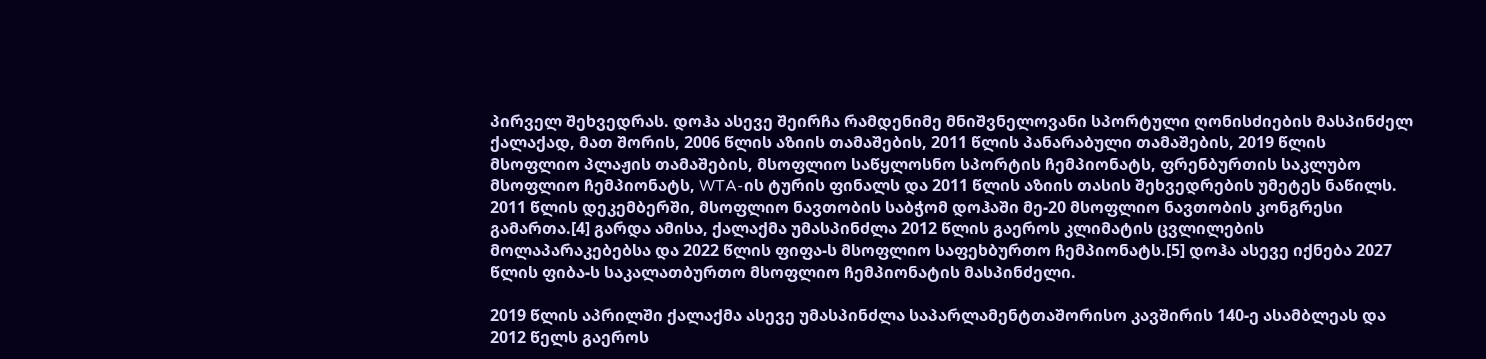პირველ შეხვედრას. დოჰა ასევე შეირჩა რამდენიმე მნიშვნელოვანი სპორტული ღონისძიების მასპინძელ ქალაქად, მათ შორის, 2006 წლის აზიის თამაშების, 2011 წლის პანარაბული თამაშების, 2019 წლის მსოფლიო პლაჟის თამაშების, მსოფლიო საწყლოსნო სპორტის ჩემპიონატს, ფრენბურთის საკლუბო მსოფლიო ჩემპიონატს, WTA-ის ტურის ფინალს და 2011 წლის აზიის თასის შეხვედრების უმეტეს ნაწილს. 2011 წლის დეკემბერში, მსოფლიო ნავთობის საბჭომ დოჰაში მე-20 მსოფლიო ნავთობის კონგრესი გამართა.[4] გარდა ამისა, ქალაქმა უმასპინძლა 2012 წლის გაეროს კლიმატის ცვლილების მოლაპარაკებებსა და 2022 წლის ფიფა-ს მსოფლიო საფეხბურთო ჩემპიონატს.[5] დოჰა ასევე იქნება 2027 წლის ფიბა-ს საკალათბურთო მსოფლიო ჩემპიონატის მასპინძელი.

2019 წლის აპრილში ქალაქმა ასევე უმასპინძლა საპარლამენტთაშორისო კავშირის 140-ე ასამბლეას და 2012 წელს გაეროს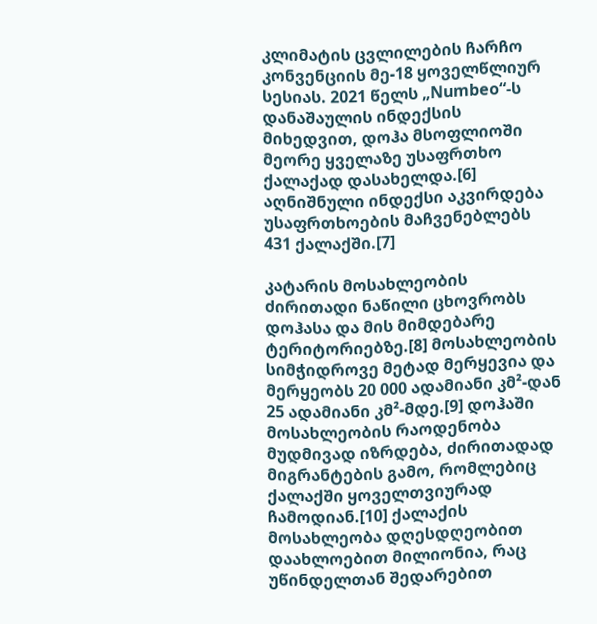კლიმატის ცვლილების ჩარჩო კონვენციის მე-18 ყოველწლიურ სესიას. 2021 წელს „Numbeo“-ს დანაშაულის ინდექსის მიხედვით, დოჰა მსოფლიოში მეორე ყველაზე უსაფრთხო ქალაქად დასახელდა.[6] აღნიშნული ინდექსი აკვირდება უსაფრთხოების მაჩვენებლებს 431 ქალაქში.[7]

კატარის მოსახლეობის ძირითადი ნაწილი ცხოვრობს დოჰასა და მის მიმდებარე ტერიტორიებზე.[8] მოსახლეობის სიმჭიდროვე მეტად მერყევია და მერყეობს 20 000 ადამიანი კმ²-დან 25 ადამიანი კმ²-მდე.[9] დოჰაში მოსახლეობის რაოდენობა მუდმივად იზრდება, ძირითადად მიგრანტების გამო, რომლებიც ქალაქში ყოველთვიურად ჩამოდიან.[10] ქალაქის მოსახლეობა დღესდღეობით დაახლოებით მილიონია, რაც უწინდელთან შედარებით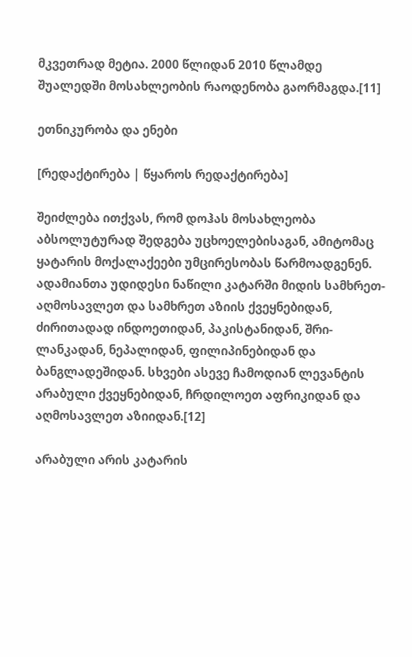მკვეთრად მეტია. 2000 წლიდან 2010 წლამდე შუალედში მოსახლეობის რაოდენობა გაორმაგდა.[11]

ეთნიკურობა და ენები

[რედაქტირება | წყაროს რედაქტირება]

შეიძლება ითქვას, რომ დოჰას მოსახლეობა აბსოლუტურად შედგება უცხოელებისაგან, ამიტომაც ყატარის მოქალაქეები უმცირესობას წარმოადგენენ. ადამიანთა უდიდესი ნაწილი კატარში მიდის სამხრეთ-აღმოსავლეთ და სამხრეთ აზიის ქვეყნებიდან, ძირითადად ინდოეთიდან, პაკისტანიდან, შრი-ლანკადან, ნეპალიდან, ფილიპინებიდან და ბანგლადეშიდან. სხვები ასევე ჩამოდიან ლევანტის არაბული ქვეყნებიდან, ჩრდილოეთ აფრიკიდან და აღმოსავლეთ აზიიდან.[12]

არაბული არის კატარის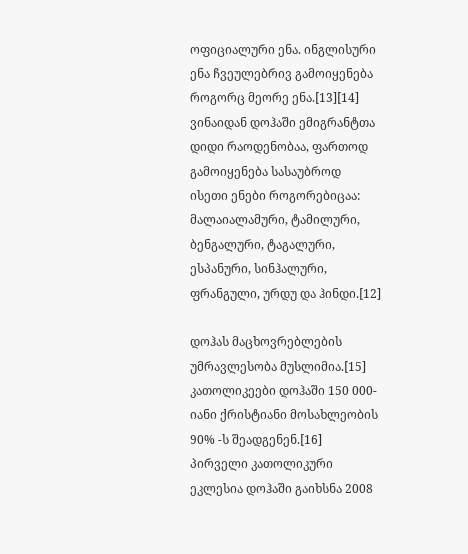ოფიციალური ენა. ინგლისური ენა ჩვეულებრივ გამოიყენება როგორც მეორე ენა.[13][14] ვინაიდან დოჰაში ემიგრანტთა დიდი რაოდენობაა, ფართოდ გამოიყენება სასაუბროდ ისეთი ენები როგორებიცაა: მალაიალამური, ტამილური, ბენგალური, ტაგალური, ესპანური, სინჰალური, ფრანგული, ურდუ და ჰინდი.[12]

დოჰას მაცხოვრებლების უმრავლესობა მუსლიმია.[15] კათოლიკეები დოჰაში 150 000-იანი ქრისტიანი მოსახლეობის 90% -ს შეადგენენ.[16] პირველი კათოლიკური ეკლესია დოჰაში გაიხსნა 2008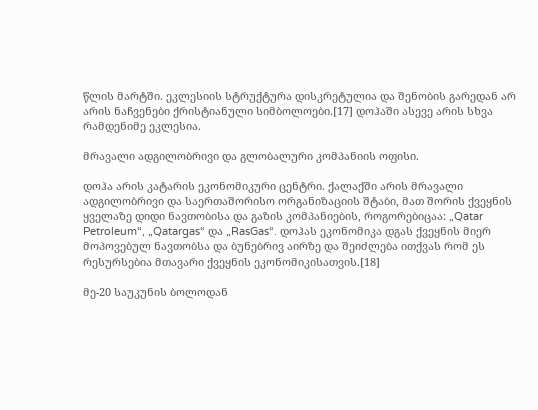წლის მარტში. ეკლესიის სტრუქტურა დისკრეტულია და შენობის გარედან არ არის ნაჩვენები ქრისტიანული სიმბოლოები.[17] დოჰაში ასევე არის სხვა რამდენიმე ეკლესია.

მრავალი ადგილობრივი და გლობალური კომპანიის ოფისი.

დოჰა არის კატარის ეკონომიკური ცენტრი. ქალაქში არის მრავალი ადგილობრივი და საერთაშორისო ორგანიზაციის შტაბი, მათ შორის ქვეყნის ყველაზე დიდი ნავთობისა და გაზის კომპანიების, როგორებიცაა: „Qatar Petroleum“, „Qatargas“ და „RasGas“. დოჰას ეკონომიკა დგას ქვეყნის მიერ მოპოვებულ ნავთობსა და ბუნებრივ აირზე და შეიძლება ითქვას რომ ეს რესურსებია მთავარი ქვეყნის ეკონომიკისათვის.[18]

მე-20 საუკუნის ბოლოდან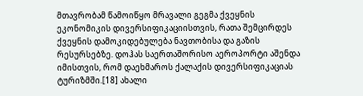მთავრობამ წამოიწყო მრავალი გეგმა ქვეყნის ეკონომიკის დივერსიფიკაციისთვის, რათა შემცირდეს ქვეყნის დამოკიდებულება ნავთობისა და გაზის რესურსებზე. დოჰას საერთაშორისო აეროპორტი აშენდა იმისთვის, რომ დაეხმაროს ქალაქის დივერსიფიკაციას ტურიზმში.[18] ახალი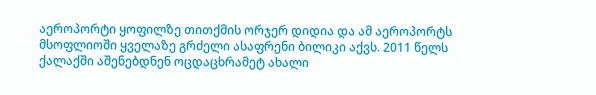აეროპორტი ყოფილზე თითქმის ორჯერ დიდია და ამ აეროპორტს მსოფლიოში ყველაზე გრძელი ასაფრენი ბილიკი აქვს. 2011 წელს ქალაქში აშენებდნენ ოცდაცხრამეტ ახალი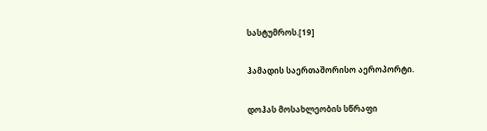სასტუმროს.[19]

ჰამადის საერთაშორისო აეროპორტი.

დოჰას მოსახლეობის სწრაფი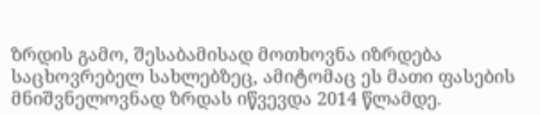ზრდის გამო, შესაბამისად მოთხოვნა იზრდება საცხოვრებელ სახლებზეც, ამიტომაც ეს მათი ფასების მნიშვნელოვნად ზრდას იწვევდა 2014 წლამდე.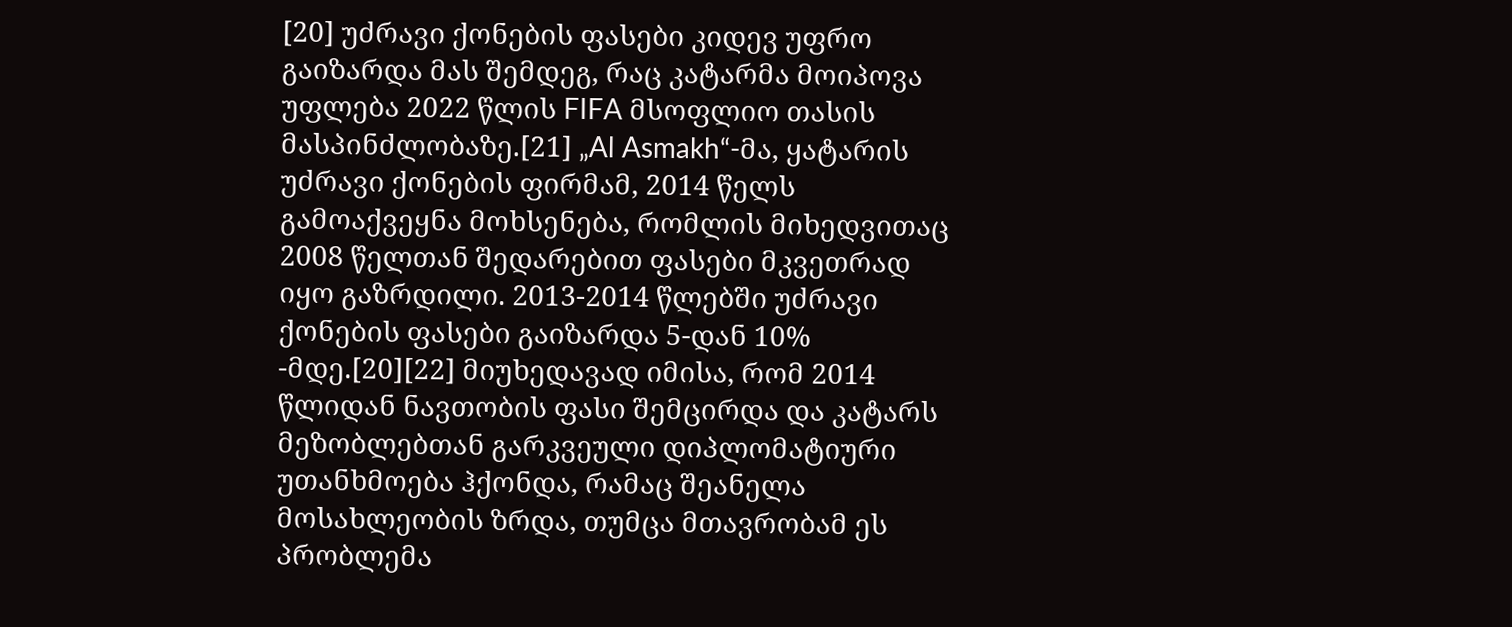[20] უძრავი ქონების ფასები კიდევ უფრო გაიზარდა მას შემდეგ, რაც კატარმა მოიპოვა უფლება 2022 წლის FIFA მსოფლიო თასის მასპინძლობაზე.[21] „Al Asmakh“-მა, ყატარის უძრავი ქონების ფირმამ, 2014 წელს გამოაქვეყნა მოხსენება, რომლის მიხედვითაც 2008 წელთან შედარებით ფასები მკვეთრად იყო გაზრდილი. 2013-2014 წლებში უძრავი ქონების ფასები გაიზარდა 5-დან 10% -მდე.[20][22] მიუხედავად იმისა, რომ 2014 წლიდან ნავთობის ფასი შემცირდა და კატარს მეზობლებთან გარკვეული დიპლომატიური უთანხმოება ჰქონდა, რამაც შეანელა მოსახლეობის ზრდა, თუმცა მთავრობამ ეს პრობლემა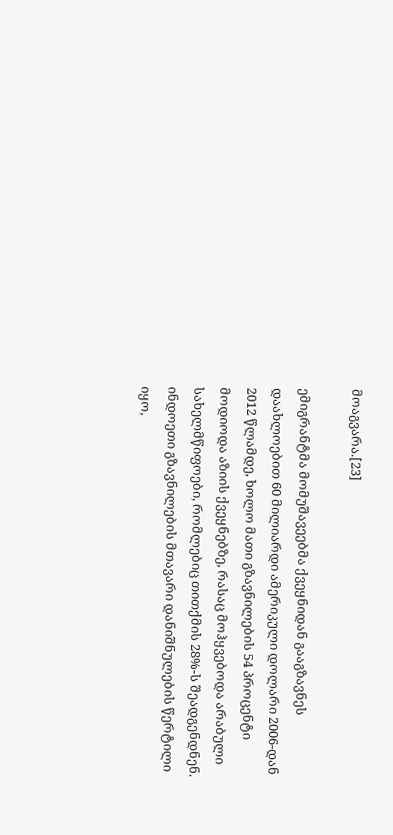მოაგვარა.[23]

ემიგრანტმა მომუშავეებმა ქვეყნიდან გააგზავნეს დაახლოებით 60 მილიარდი ამერიკული დოლარი 2006-დან 2012 წლამდე, ხოლო მათი გზავნილების 54 პროცენტი მოდიოდა აზიის ქვეყნებზე, რასაც მოჰყვებოდა არაბული სახელმწიფოები, რომლებიც თითქმის 28%-ს შეადგენდნენ. ინდოეთი გზავნილების მთავარი დანიშნულების წერტილი იყო,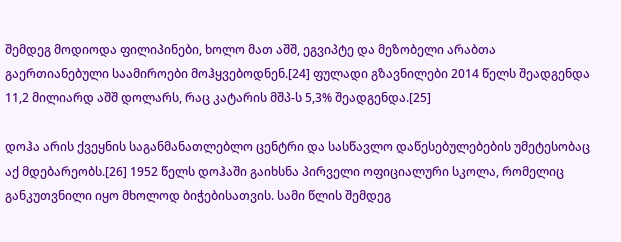შემდეგ მოდიოდა ფილიპინები, ხოლო მათ აშშ, ეგვიპტე და მეზობელი არაბთა გაერთიანებული საამიროები მოჰყვებოდნენ.[24] ფულადი გზავნილები 2014 წელს შეადგენდა 11,2 მილიარდ აშშ დოლარს, რაც კატარის მშპ-ს 5,3% შეადგენდა.[25]

დოჰა არის ქვეყნის საგანმანათლებლო ცენტრი და სასწავლო დაწესებულებების უმეტესობაც აქ მდებარეობს.[26] 1952 წელს დოჰაში გაიხსნა პირველი ოფიციალური სკოლა, რომელიც განკუთვნილი იყო მხოლოდ ბიჭებისათვის. სამი წლის შემდეგ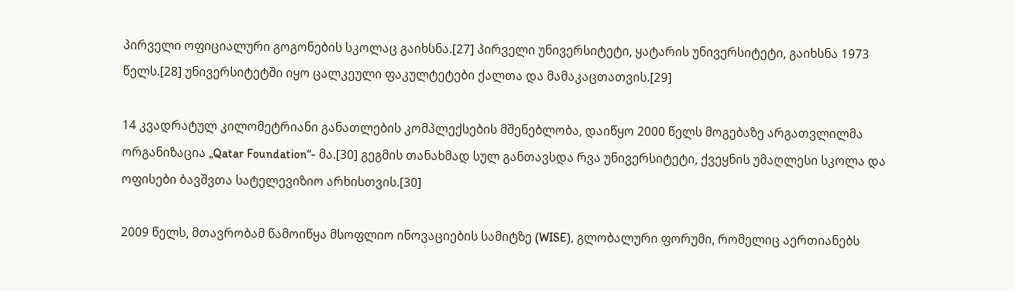პირველი ოფიციალური გოგონების სკოლაც გაიხსნა.[27] პირველი უნივერსიტეტი, ყატარის უნივერსიტეტი, გაიხსნა 1973 წელს.[28] უნივერსიტეტში იყო ცალკეული ფაკულტეტები ქალთა და მამაკაცთათვის.[29]

14 კვადრატულ კილომეტრიანი განათლების კომპლექსების მშენებლობა, დაიწყო 2000 წელს მოგებაზე არგათვლილმა ორგანიზაცია „Qatar Foundation“- მა.[30] გეგმის თანახმად სულ განთავსდა რვა უნივერსიტეტი, ქვეყნის უმაღლესი სკოლა და ოფისები ბავშვთა სატელევიზიო არხისთვის.[30]

2009 წელს, მთავრობამ წამოიწყა მსოფლიო ინოვაციების სამიტზე (WISE), გლობალური ფორუმი, რომელიც აერთიანებს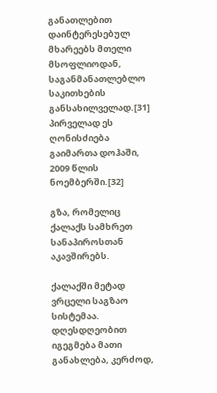განათლებით დაინტერესებულ მხარეებს მთელი მსოფლიოდან, საგანმანათლებლო საკითხების განსახილველად.[31] პირველად ეს ღონისძიება გაიმართა დოჰაში, 2009 წლის ნოემბერში.[32]

გზა, რომელიც ქალაქს სამხრეთ სანაპიროსთან აკავშირებს.

ქალაქში მეტად ვრცელი საგზაო სისტემაა. დღესდღეობით იგეგმება მათი განახლება, კერძოდ,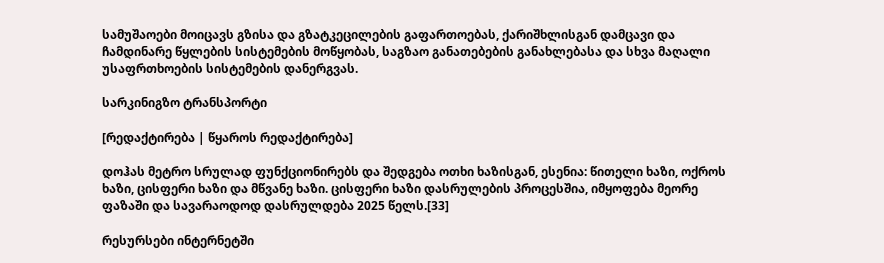სამუშაოები მოიცავს გზისა და გზატკეცილების გაფართოებას, ქარიშხლისგან დამცავი და ჩამდინარე წყლების სისტემების მოწყობას, საგზაო განათებების განახლებასა და სხვა მაღალი უსაფრთხოების სისტემების დანერგვას.

სარკინიგზო ტრანსპორტი

[რედაქტირება | წყაროს რედაქტირება]

დოჰას მეტრო სრულად ფუნქციონირებს და შედგება ოთხი ხაზისგან, ესენია: წითელი ხაზი, ოქროს ხაზი, ცისფერი ხაზი და მწვანე ხაზი. ცისფერი ხაზი დასრულების პროცესშია, იმყოფება მეორე ფაზაში და სავარაოდოდ დასრულდება 2025 წელს.[33]

რესურსები ინტერნეტში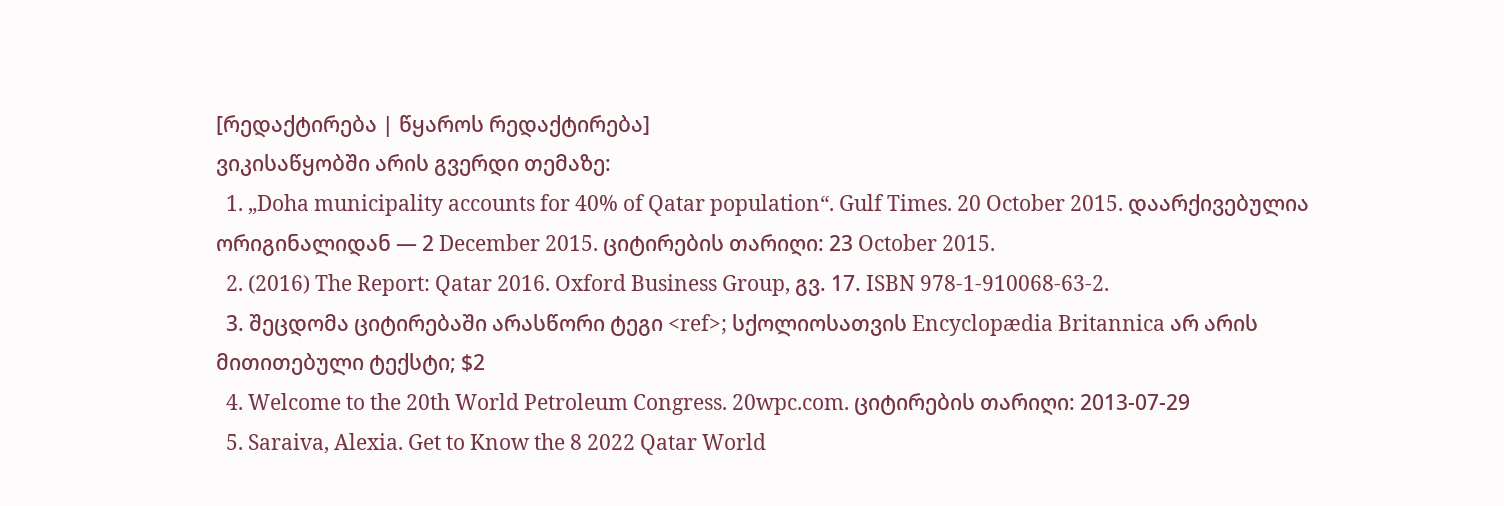[რედაქტირება | წყაროს რედაქტირება]
ვიკისაწყობში არის გვერდი თემაზე:
  1. „Doha municipality accounts for 40% of Qatar population“. Gulf Times. 20 October 2015. დაარქივებულია ორიგინალიდან — 2 December 2015. ციტირების თარიღი: 23 October 2015.
  2. (2016) The Report: Qatar 2016. Oxford Business Group, გვ. 17. ISBN 978-1-910068-63-2.
  3. შეცდომა ციტირებაში არასწორი ტეგი <ref>; სქოლიოსათვის Encyclopædia Britannica არ არის მითითებული ტექსტი; $2
  4. Welcome to the 20th World Petroleum Congress. 20wpc.com. ციტირების თარიღი: 2013-07-29
  5. Saraiva, Alexia. Get to Know the 8 2022 Qatar World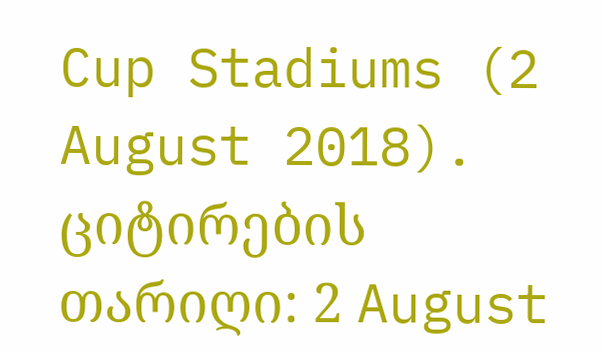Cup Stadiums (2 August 2018). ციტირების თარიღი: 2 August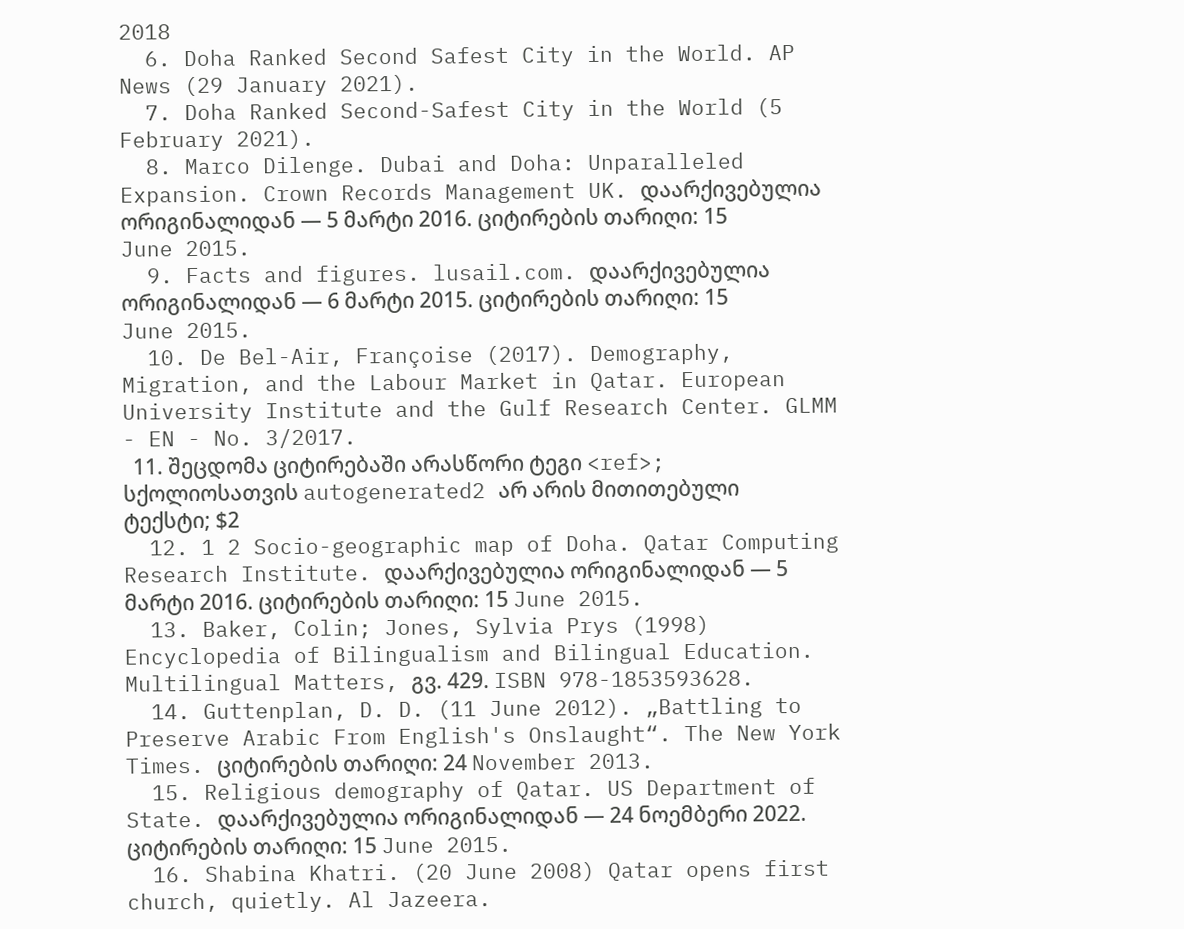2018
  6. Doha Ranked Second Safest City in the World. AP News (29 January 2021).
  7. Doha Ranked Second-Safest City in the World (5 February 2021).
  8. Marco Dilenge. Dubai and Doha: Unparalleled Expansion. Crown Records Management UK. დაარქივებულია ორიგინალიდან — 5 მარტი 2016. ციტირების თარიღი: 15 June 2015.
  9. Facts and figures. lusail.com. დაარქივებულია ორიგინალიდან — 6 მარტი 2015. ციტირების თარიღი: 15 June 2015.
  10. De Bel-Air, Françoise (2017). Demography, Migration, and the Labour Market in Qatar. European University Institute and the Gulf Research Center. GLMM - EN - No. 3/2017.
  11. შეცდომა ციტირებაში არასწორი ტეგი <ref>; სქოლიოსათვის autogenerated2 არ არის მითითებული ტექსტი; $2
  12. 1 2 Socio-geographic map of Doha. Qatar Computing Research Institute. დაარქივებულია ორიგინალიდან — 5 მარტი 2016. ციტირების თარიღი: 15 June 2015.
  13. Baker, Colin; Jones, Sylvia Prys (1998) Encyclopedia of Bilingualism and Bilingual Education. Multilingual Matters, გვ. 429. ISBN 978-1853593628.
  14. Guttenplan, D. D. (11 June 2012). „Battling to Preserve Arabic From English's Onslaught“. The New York Times. ციტირების თარიღი: 24 November 2013.
  15. Religious demography of Qatar. US Department of State. დაარქივებულია ორიგინალიდან — 24 ნოემბერი 2022. ციტირების თარიღი: 15 June 2015.
  16. Shabina Khatri. (20 June 2008) Qatar opens first church, quietly. Al Jazeera.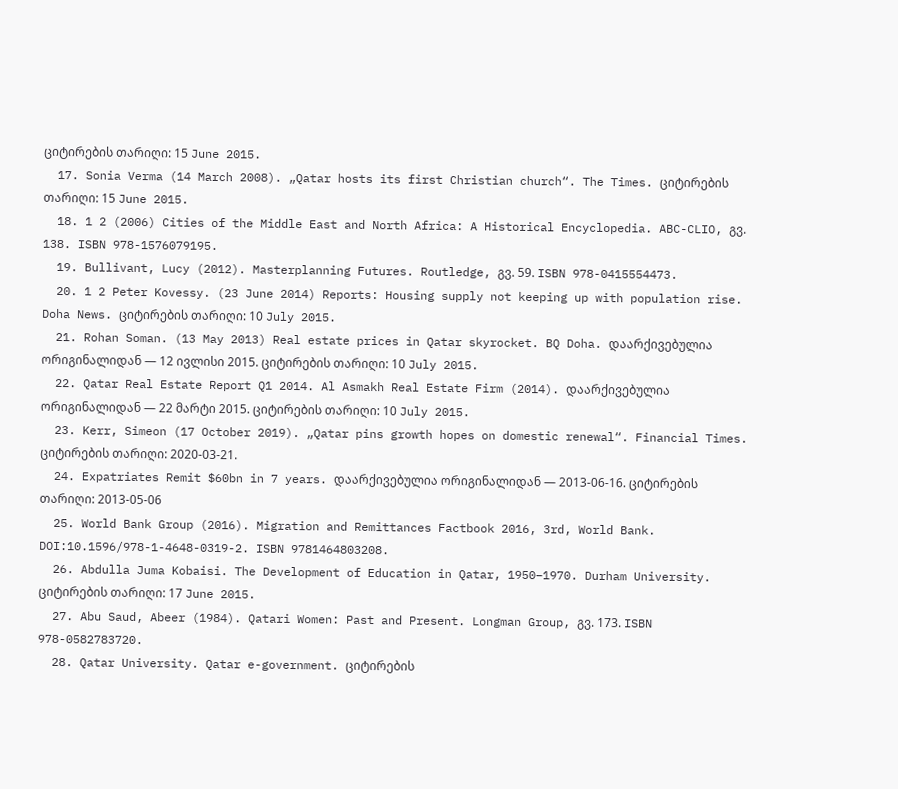ციტირების თარიღი: 15 June 2015.
  17. Sonia Verma (14 March 2008). „Qatar hosts its first Christian church“. The Times. ციტირების თარიღი: 15 June 2015.
  18. 1 2 (2006) Cities of the Middle East and North Africa: A Historical Encyclopedia. ABC-CLIO, გვ. 138. ISBN 978-1576079195.
  19. Bullivant, Lucy (2012). Masterplanning Futures. Routledge, გვ. 59. ISBN 978-0415554473.
  20. 1 2 Peter Kovessy. (23 June 2014) Reports: Housing supply not keeping up with population rise. Doha News. ციტირების თარიღი: 10 July 2015.
  21. Rohan Soman. (13 May 2013) Real estate prices in Qatar skyrocket. BQ Doha. დაარქივებულია ორიგინალიდან — 12 ივლისი 2015. ციტირების თარიღი: 10 July 2015.
  22. Qatar Real Estate Report Q1 2014. Al Asmakh Real Estate Firm (2014). დაარქივებულია ორიგინალიდან — 22 მარტი 2015. ციტირების თარიღი: 10 July 2015.
  23. Kerr, Simeon (17 October 2019). „Qatar pins growth hopes on domestic renewal“. Financial Times. ციტირების თარიღი: 2020-03-21.
  24. Expatriates Remit $60bn in 7 years. დაარქივებულია ორიგინალიდან — 2013-06-16. ციტირების თარიღი: 2013-05-06
  25. World Bank Group (2016). Migration and Remittances Factbook 2016, 3rd, World Bank. DOI:10.1596/978-1-4648-0319-2. ISBN 9781464803208.
  26. Abdulla Juma Kobaisi. The Development of Education in Qatar, 1950–1970. Durham University. ციტირების თარიღი: 17 June 2015.
  27. Abu Saud, Abeer (1984). Qatari Women: Past and Present. Longman Group, გვ. 173. ISBN 978-0582783720.
  28. Qatar University. Qatar e-government. ციტირების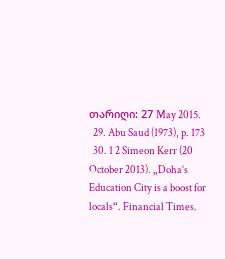თარიღი: 27 May 2015.
  29. Abu Saud (1973), p. 173
  30. 1 2 Simeon Kerr (20 October 2013). „Doha’s Education City is a boost for locals“. Financial Times.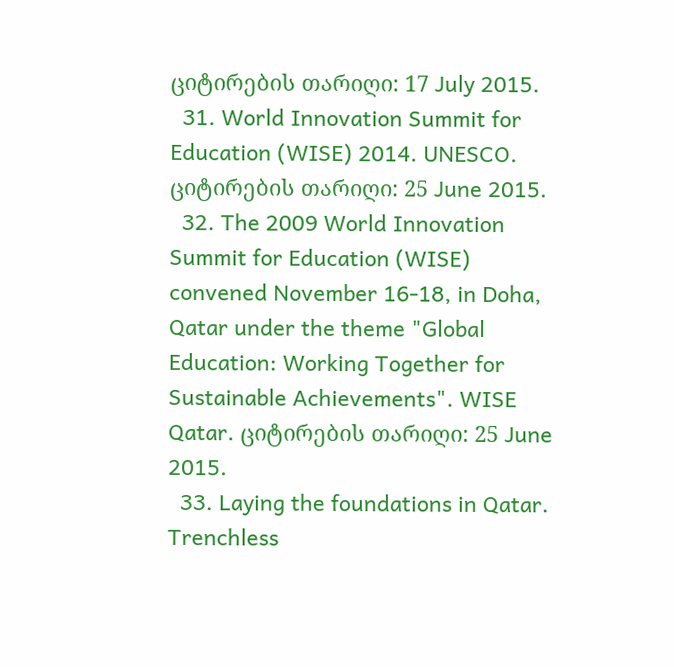ციტირების თარიღი: 17 July 2015.
  31. World Innovation Summit for Education (WISE) 2014. UNESCO. ციტირების თარიღი: 25 June 2015.
  32. The 2009 World Innovation Summit for Education (WISE) convened November 16-18, in Doha, Qatar under the theme "Global Education: Working Together for Sustainable Achievements". WISE Qatar. ციტირების თარიღი: 25 June 2015.
  33. Laying the foundations in Qatar. Trenchless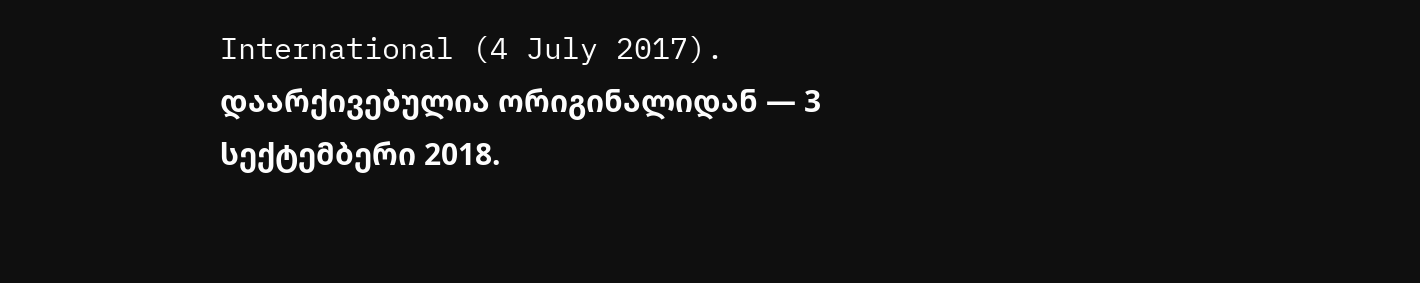International (4 July 2017). დაარქივებულია ორიგინალიდან — 3 სექტემბერი 2018.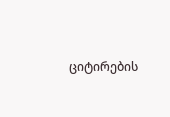ციტირების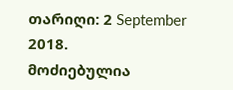თარიღი: 2 September 2018.
მოძიებულია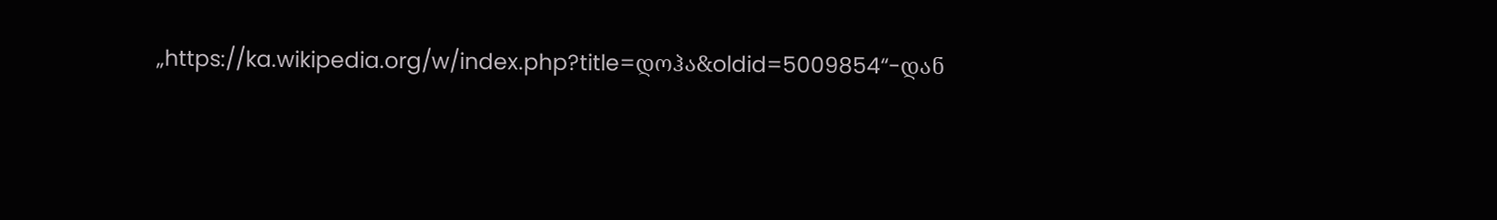„https://ka.wikipedia.org/w/index.php?title=დოჰა&oldid=5009854“-დან